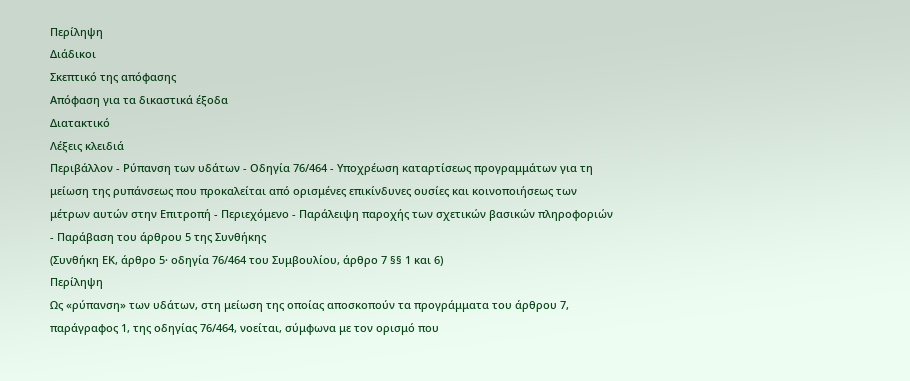Περίληψη
Διάδικοι
Σκεπτικό της απόφασης
Απόφαση για τα δικαστικά έξοδα
Διατακτικό
Λέξεις κλειδιά
Περιβάλλον - Ρύπανση των υδάτων - Οδηγία 76/464 - Υποχρέωση καταρτίσεως προγραμμάτων για τη μείωση της ρυπάνσεως που προκαλείται από ορισμένες επικίνδυνες ουσίες και κοινοποιήσεως των μέτρων αυτών στην Επιτροπή - Περιεχόμενο - Παράλειψη παροχής των σχετικών βασικών πληροφοριών - Παράβαση του άρθρου 5 της Συνθήκης
(Συνθήκη ΕΚ, άρθρο 5· οδηγία 76/464 του Συμβουλίου, άρθρο 7 §§ 1 και 6)
Περίληψη
Ως «ρύπανση» των υδάτων, στη μείωση της οποίας αποσκοπούν τα προγράμματα του άρθρου 7, παράγραφος 1, της οδηγίας 76/464, νοείται, σύμφωνα με τον ορισμό που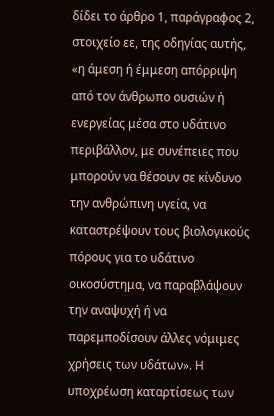δίδει το άρθρο 1, παράγραφος 2, στοιχείο εε, της οδηγίας αυτής, «η άμεση ή έμμεση απόρριψη από τον άνθρωπο ουσιών ή ενεργείας μέσα στο υδάτινο περιβάλλον, με συνέπειες που μπορούν να θέσουν σε κίνδυνο την ανθρώπινη υγεία, να καταστρέψουν τους βιολογικούς πόρους για το υδάτινο οικοσύστημα, να παραβλάψουν την αναψυχή ή να παρεμποδίσουν άλλες νόμιμες χρήσεις των υδάτων». Η υποχρέωση καταρτίσεως των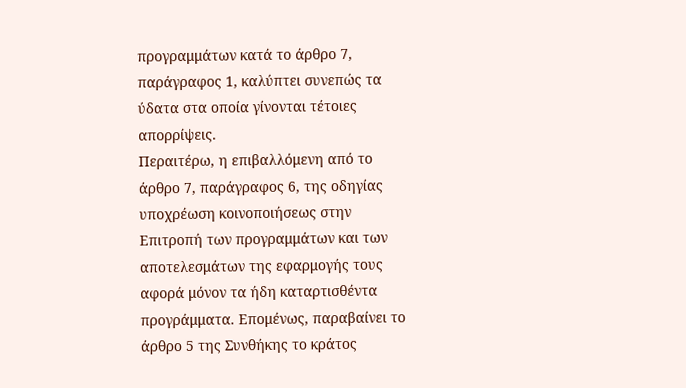προγραμμάτων κατά το άρθρο 7, παράγραφος 1, καλύπτει συνεπώς τα ύδατα στα οποία γίνονται τέτοιες απορρίψεις.
Περαιτέρω, η επιβαλλόμενη από το άρθρο 7, παράγραφος 6, της οδηγίας υποχρέωση κοινοποιήσεως στην Επιτροπή των προγραμμάτων και των αποτελεσμάτων της εφαρμογής τους αφορά μόνον τα ήδη καταρτισθέντα προγράμματα. Επομένως, παραβαίνει το άρθρο 5 της Συνθήκης το κράτος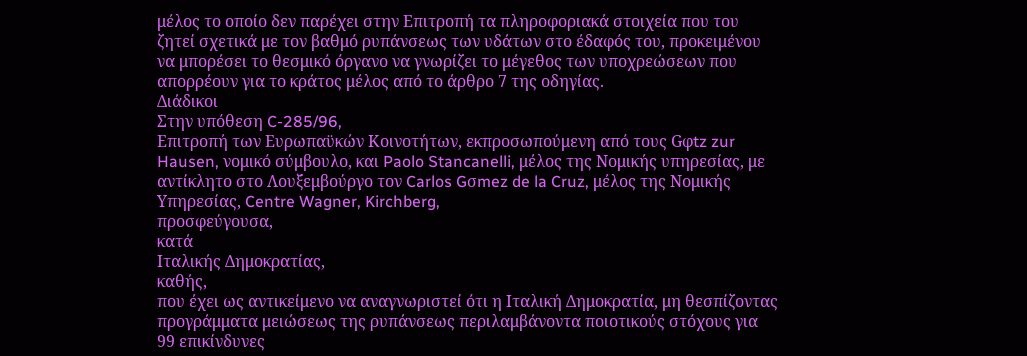μέλος το οποίο δεν παρέχει στην Επιτροπή τα πληροφοριακά στοιχεία που του ζητεί σχετικά με τον βαθμό ρυπάνσεως των υδάτων στο έδαφός του, προκειμένου να μπορέσει το θεσμικό όργανο να γνωρίζει το μέγεθος των υποχρεώσεων που απορρέουν για το κράτος μέλος από το άρθρο 7 της οδηγίας.
Διάδικοι
Στην υπόθεση C-285/96,
Επιτροπή των Ευρωπαϋκών Κοινοτήτων, εκπροσωπούμενη από τους Gφtz zur Hausen, νομικό σύμβουλο, και Paolo Stancanelli, μέλος της Νομικής υπηρεσίας, με αντίκλητο στο Λουξεμβούργο τον Carlos Gσmez de la Cruz, μέλος της Νομικής Υπηρεσίας, Centre Wagner, Kirchberg,
προσφεύγουσα,
κατά
Ιταλικής Δημοκρατίας,
καθής,
που έχει ως αντικείμενο να αναγνωριστεί ότι η Ιταλική Δημοκρατία, μη θεσπίζοντας προγράμματα μειώσεως της ρυπάνσεως περιλαμβάνοντα ποιοτικούς στόχους για 99 επικίνδυνες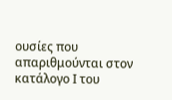ουσίες που απαριθμούνται στον κατάλογο Ι του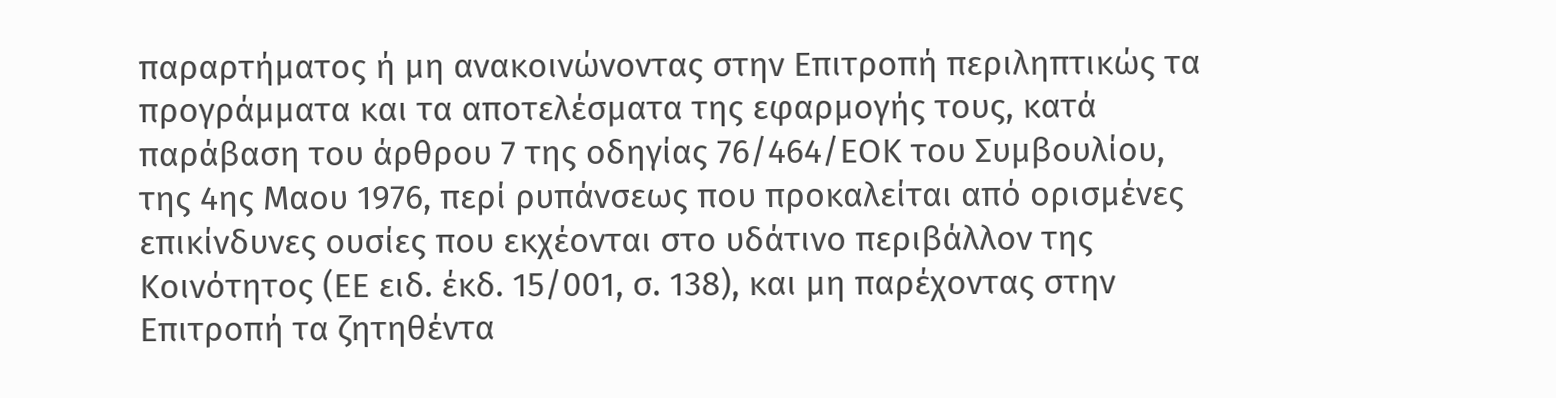παραρτήματος ή μη ανακοινώνοντας στην Επιτροπή περιληπτικώς τα προγράμματα και τα αποτελέσματα της εφαρμογής τους, κατά παράβαση του άρθρου 7 της οδηγίας 76/464/ΕΟΚ του Συμβουλίου, της 4ης Μαου 1976, περί ρυπάνσεως που προκαλείται από ορισμένες επικίνδυνες ουσίες που εκχέονται στο υδάτινο περιβάλλον της Κοινότητος (ΕΕ ειδ. έκδ. 15/001, σ. 138), και μη παρέχοντας στην Επιτροπή τα ζητηθέντα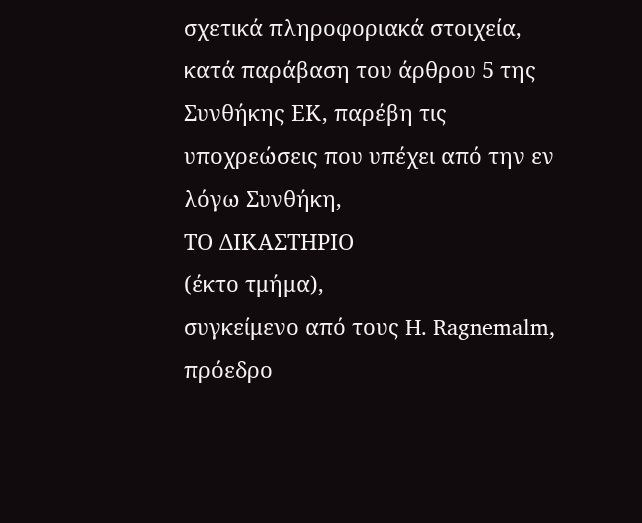σχετικά πληροφοριακά στοιχεία, κατά παράβαση του άρθρου 5 της Συνθήκης ΕΚ, παρέβη τις υποχρεώσεις που υπέχει από την εν λόγω Συνθήκη,
ΤΟ ΔΙΚΑΣΤΗΡΙΟ
(έκτο τμήμα),
συγκείμενο από τους H. Ragnemalm, πρόεδρο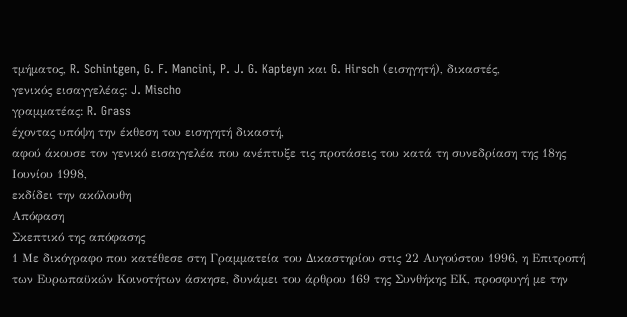τμήματος, R. Schintgen, G. F. Mancini, P. J. G. Kapteyn και G. Hirsch (εισηγητή), δικαστές,
γενικός εισαγγελέας: J. Mischo
γραμματέας: R. Grass
έχοντας υπόψη την έκθεση τoυ εισηγητή δικαστή,
αφού άκουσε τον γενικό εισαγγελέα που ανέπτυξε τις προτάσεις του κατά τη συνεδρίαση της 18ης Ιουνίου 1998,
εκδίδει την ακόλουθη
Απόφαση
Σκεπτικό της απόφασης
1 Με δικόγραφο που κατέθεσε στη Γραμματεία του Δικαστηρίου στις 22 Αυγούστου 1996, η Επιτροπή των Ευρωπαϋκών Κοινοτήτων άσκησε, δυνάμει του άρθρου 169 της Συνθήκης ΕΚ, προσφυγή με την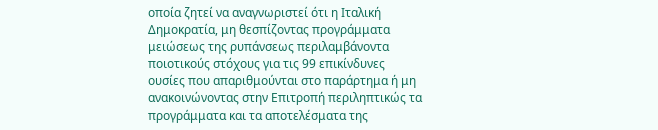οποία ζητεί να αναγνωριστεί ότι η Ιταλική Δημοκρατία, μη θεσπίζοντας προγράμματα μειώσεως της ρυπάνσεως περιλαμβάνοντα ποιοτικούς στόχους για τις 99 επικίνδυνες ουσίες που απαριθμούνται στο παράρτημα ή μη ανακοινώνοντας στην Επιτροπή περιληπτικώς τα προγράμματα και τα αποτελέσματα της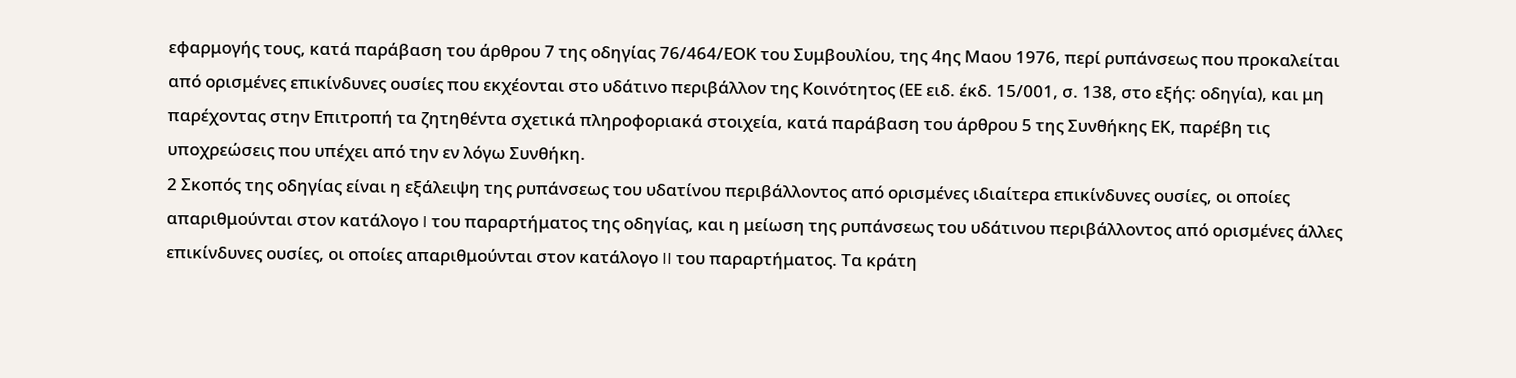εφαρμογής τους, κατά παράβαση του άρθρου 7 της οδηγίας 76/464/ΕΟΚ του Συμβουλίου, της 4ης Μαου 1976, περί ρυπάνσεως που προκαλείται από ορισμένες επικίνδυνες ουσίες που εκχέονται στο υδάτινο περιβάλλον της Κοινότητος (ΕΕ ειδ. έκδ. 15/001, σ. 138, στο εξής: οδηγία), και μη παρέχοντας στην Επιτροπή τα ζητηθέντα σχετικά πληροφοριακά στοιχεία, κατά παράβαση του άρθρου 5 της Συνθήκης ΕΚ, παρέβη τις υποχρεώσεις που υπέχει από την εν λόγω Συνθήκη.
2 Σκοπός της οδηγίας είναι η εξάλειψη της ρυπάνσεως του υδατίνου περιβάλλοντος από ορισμένες ιδιαίτερα επικίνδυνες ουσίες, οι οποίες απαριθμούνται στον κατάλογο I του παραρτήματος της οδηγίας, και η μείωση της ρυπάνσεως του υδάτινου περιβάλλοντος από ορισμένες άλλες επικίνδυνες ουσίες, οι οποίες απαριθμούνται στον κατάλογο II του παραρτήματος. Τα κράτη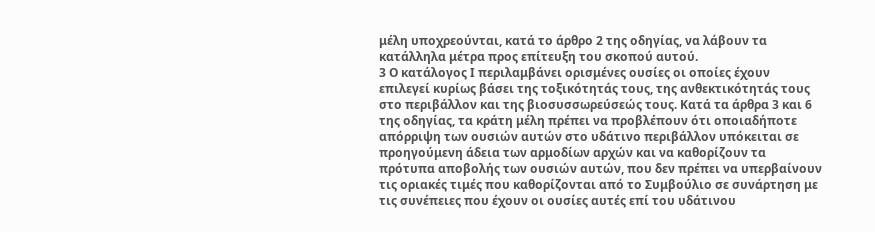μέλη υποχρεούνται, κατά το άρθρο 2 της οδηγίας, να λάβουν τα κατάλληλα μέτρα προς επίτευξη του σκοπού αυτού.
3 Ο κατάλογος Ι περιλαμβάνει ορισμένες ουσίες οι οποίες έχουν επιλεγεί κυρίως βάσει της τοξικότητάς τους, της ανθεκτικότητάς τους στο περιβάλλον και της βιοσυσσωρεύσεώς τους. Κατά τα άρθρα 3 και 6 της οδηγίας, τα κράτη μέλη πρέπει να προβλέπουν ότι οποιαδήποτε απόρριψη των ουσιών αυτών στο υδάτινο περιβάλλον υπόκειται σε προηγούμενη άδεια των αρμοδίων αρχών και να καθορίζουν τα πρότυπα αποβολής των ουσιών αυτών, που δεν πρέπει να υπερβαίνουν τις οριακές τιμές που καθορίζονται από το Συμβούλιο σε συνάρτηση με τις συνέπειες που έχουν οι ουσίες αυτές επί του υδάτινου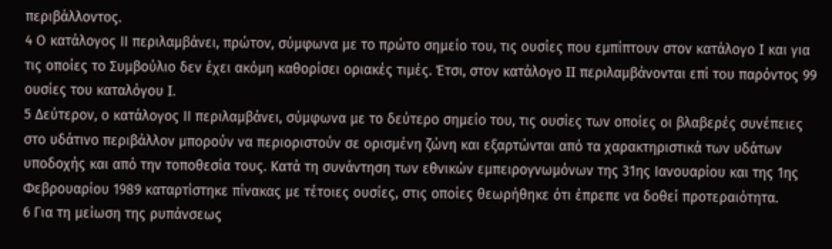περιβάλλοντος.
4 Ο κατάλογος IΙ περιλαμβάνει, πρώτον, σύμφωνα με το πρώτο σημείο του, τις ουσίες που εμπίπτουν στον κατάλογο I και για τις οποίες το Συμβούλιο δεν έχει ακόμη καθορίσει οριακές τιμές. Έτσι, στον κατάλογο II περιλαμβάνονται επί του παρόντος 99 ουσίες του καταλόγου I.
5 Δεύτερον, ο κατάλογος IΙ περιλαμβάνει, σύμφωνα με το δεύτερο σημείο του, τις ουσίες των οποίες οι βλαβερές συνέπειες στο υδάτινο περιβάλλον μπορούν να περιοριστούν σε ορισμένη ζώνη και εξαρτώνται από τα χαρακτηριστικά των υδάτων υποδοχής και από την τοποθεσία τους. Κατά τη συνάντηση των εθνικών εμπειρογνωμόνων της 31ης Ιανουαρίου και της 1ης Φεβρουαρίου 1989 καταρτίστηκε πίνακας με τέτοιες ουσίες, στις οποίες θεωρήθηκε ότι έπρεπε να δοθεί προτεραιότητα.
6 Για τη μείωση της ρυπάνσεως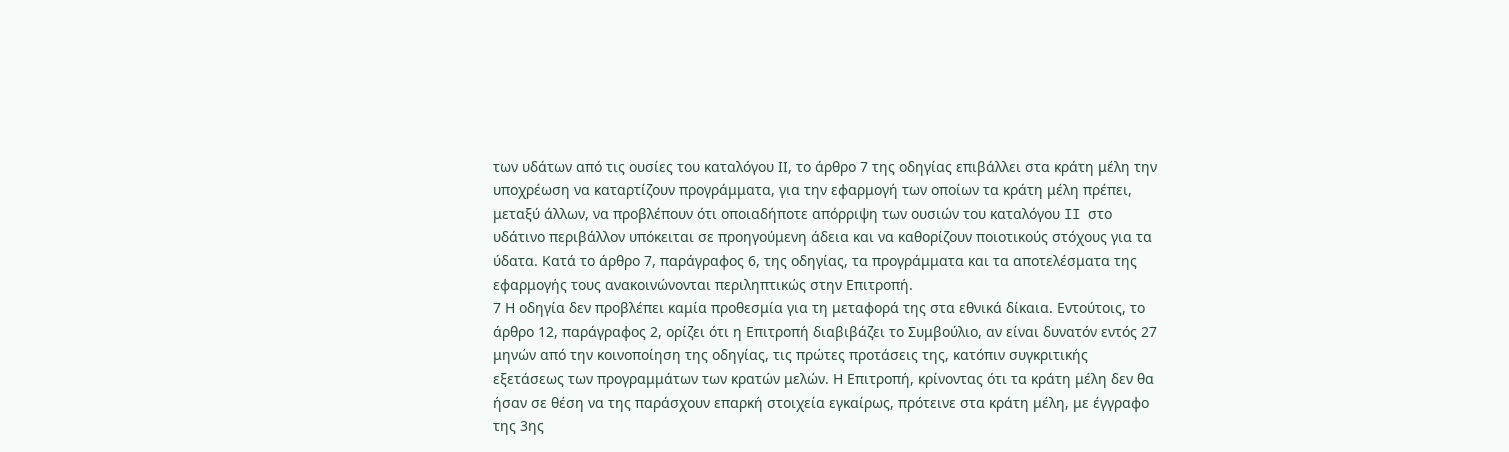των υδάτων από τις ουσίες του καταλόγου ΙΙ, το άρθρο 7 της οδηγίας επιβάλλει στα κράτη μέλη την υποχρέωση να καταρτίζουν προγράμματα, για την εφαρμογή των οποίων τα κράτη μέλη πρέπει, μεταξύ άλλων, να προβλέπουν ότι οποιαδήποτε απόρριψη των ουσιών του καταλόγου II στο υδάτινο περιβάλλον υπόκειται σε προηγούμενη άδεια και να καθορίζουν ποιοτικούς στόχους για τα ύδατα. Κατά το άρθρο 7, παράγραφος 6, της οδηγίας, τα προγράμματα και τα αποτελέσματα της εφαρμογής τους ανακοινώνονται περιληπτικώς στην Επιτροπή.
7 Η οδηγία δεν προβλέπει καμία προθεσμία για τη μεταφορά της στα εθνικά δίκαια. Εντούτοις, το άρθρο 12, παράγραφος 2, ορίζει ότι η Επιτροπή διαβιβάζει το Συμβούλιο, αν είναι δυνατόν εντός 27 μηνών από την κοινοποίηση της οδηγίας, τις πρώτες προτάσεις της, κατόπιν συγκριτικής εξετάσεως των προγραμμάτων των κρατών μελών. Η Επιτροπή, κρίνοντας ότι τα κράτη μέλη δεν θα ήσαν σε θέση να της παράσχουν επαρκή στοιχεία εγκαίρως, πρότεινε στα κράτη μέλη, με έγγραφο της 3ης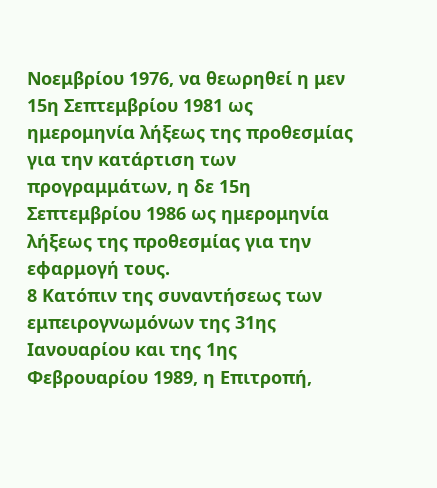Νοεμβρίου 1976, να θεωρηθεί η μεν 15η Σεπτεμβρίου 1981 ως ημερομηνία λήξεως της προθεσμίας για την κατάρτιση των προγραμμάτων, η δε 15η Σεπτεμβρίου 1986 ως ημερομηνία λήξεως της προθεσμίας για την εφαρμογή τους.
8 Κατόπιν της συναντήσεως των εμπειρογνωμόνων της 31ης Ιανουαρίου και της 1ης Φεβρουαρίου 1989, η Επιτροπή,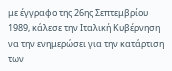με έγγραφο της 26ης Σεπτεμβρίου 1989, κάλεσε την Ιταλική Κυβέρνηση να την ενημερώσει για την κατάρτιση των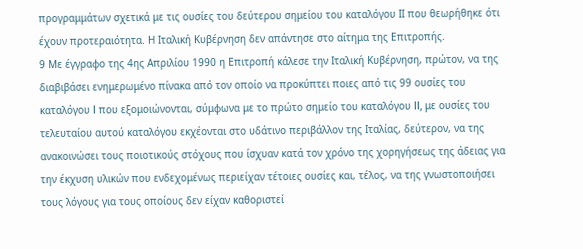προγραμμάτων σχετικά με τις ουσίες του δεύτερου σημείου του καταλόγου ΙΙ που θεωρήθηκε ότι έχουν προτεραιότητα. Η Ιταλική Κυβέρνηση δεν απάντησε στο αίτημα της Επιτροπής.
9 Με έγγραφο της 4ης Απριλίου 1990 η Επιτροπή κάλεσε την Ιταλική Κυβέρνηση, πρώτον, να της διαβιβάσει ενημερωμένο πίνακα από τον οποίο να προκύπτει ποιες από τις 99 ουσίες του καταλόγου I που εξομοιώνονται, σύμφωνα με το πρώτο σημείο του καταλόγου II, με ουσίες του τελευταίου αυτού καταλόγου εκχέονται στο υδάτινο περιβάλλον της Ιταλίας, δεύτερον, να της ανακοινώσει τους ποιοτικούς στόχους που ίσχυαν κατά τον χρόνο της χορηγήσεως της άδειας για την έκχυση υλικών που ενδεχομένως περιείχαν τέτοιες ουσίες και, τέλος, να της γνωστοποιήσει τους λόγους για τους οποίους δεν είχαν καθοριστεί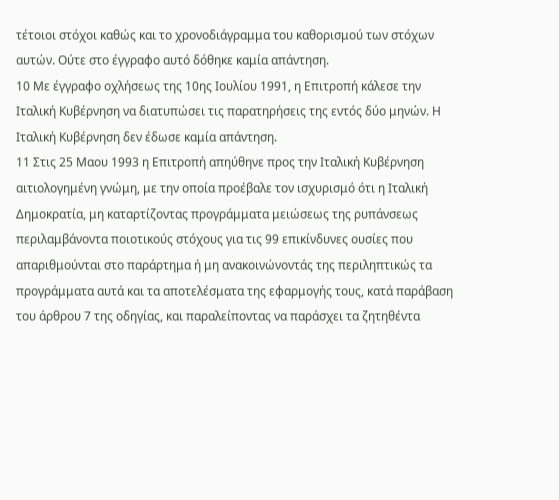τέτοιοι στόχοι καθώς και το χρονοδιάγραμμα του καθορισμού των στόχων αυτών. Ούτε στο έγγραφο αυτό δόθηκε καμία απάντηση.
10 Με έγγραφο οχλήσεως της 10ης Ιουλίου 1991, η Επιτροπή κάλεσε την Ιταλική Κυβέρνηση να διατυπώσει τις παρατηρήσεις της εντός δύο μηνών. Η Ιταλική Κυβέρνηση δεν έδωσε καμία απάντηση.
11 Στις 25 Μαου 1993 η Επιτροπή απηύθηνε προς την Ιταλική Κυβέρνηση αιτιολογημένη γνώμη, με την οποία προέβαλε τον ισχυρισμό ότι η Ιταλική Δημοκρατία, μη καταρτίζοντας προγράμματα μειώσεως της ρυπάνσεως περιλαμβάνοντα ποιοτικούς στόχους για τις 99 επικίνδυνες ουσίες που απαριθμούνται στο παράρτημα ή μη ανακοινώνοντάς της περιληπτικώς τα προγράμματα αυτά και τα αποτελέσματα της εφαρμογής τους, κατά παράβαση του άρθρου 7 της οδηγίας, και παραλείποντας να παράσχει τα ζητηθέντα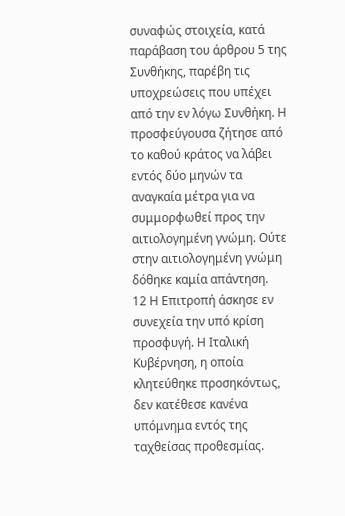συναφώς στοιχεία, κατά παράβαση του άρθρου 5 της Συνθήκης, παρέβη τις υποχρεώσεις που υπέχει από την εν λόγω Συνθήκη. Η προσφεύγουσα ζήτησε από το καθού κράτος να λάβει εντός δύο μηνών τα αναγκαία μέτρα για να συμμορφωθεί προς την αιτιολογημένη γνώμη. Ούτε στην αιτιολογημένη γνώμη δόθηκε καμία απάντηση.
12 Η Επιτροπή άσκησε εν συνεχεία την υπό κρίση προσφυγή. Η Ιταλική Κυβέρνηση, η οποία κλητεύθηκε προσηκόντως, δεν κατέθεσε κανένα υπόμνημα εντός της ταχθείσας προθεσμίας.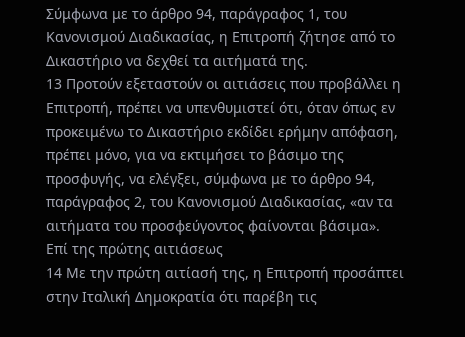Σύμφωνα με το άρθρο 94, παράγραφος 1, του Κανονισμού Διαδικασίας, η Επιτροπή ζήτησε από το Δικαστήριο να δεχθεί τα αιτήματά της.
13 Προτούν εξεταστούν οι αιτιάσεις που προβάλλει η Επιτροπή, πρέπει να υπενθυμιστεί ότι, όταν όπως εν προκειμένω το Δικαστήριο εκδίδει ερήμην απόφαση, πρέπει μόνο, για να εκτιμήσει το βάσιμο της προσφυγής, να ελέγξει, σύμφωνα με το άρθρο 94, παράγραφος 2, του Κανονισμού Διαδικασίας, «αν τα αιτήματα του προσφεύγοντος φαίνονται βάσιμα».
Επί της πρώτης αιτιάσεως
14 Με την πρώτη αιτίασή της, η Επιτροπή προσάπτει στην Ιταλική Δημοκρατία ότι παρέβη τις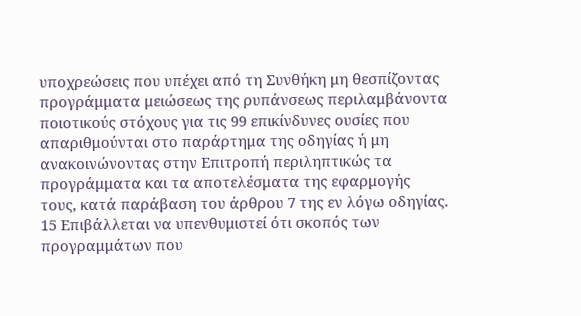υποχρεώσεις που υπέχει από τη Συνθήκη μη θεσπίζοντας προγράμματα μειώσεως της ρυπάνσεως περιλαμβάνοντα ποιοτικούς στόχους για τις 99 επικίνδυνες ουσίες που απαριθμούνται στο παράρτημα της οδηγίας ή μη ανακοινώνοντας στην Επιτροπή περιληπτικώς τα προγράμματα και τα αποτελέσματα της εφαρμογής τους, κατά παράβαση του άρθρου 7 της εν λόγω οδηγίας.
15 Επιβάλλεται να υπενθυμιστεί ότι σκοπός των προγραμμάτων που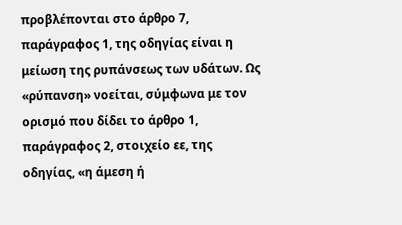προβλέπονται στο άρθρο 7, παράγραφος 1, της οδηγίας είναι η μείωση της ρυπάνσεως των υδάτων. Ως «ρύπανση» νοείται, σύμφωνα με τον ορισμό που δίδει το άρθρο 1, παράγραφος 2, στοιχείο εε, της οδηγίας, «η άμεση ή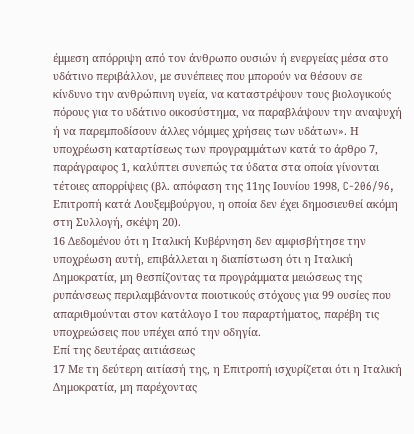έμμεση απόρριψη από τον άνθρωπο ουσιών ή ενεργείας μέσα στο υδάτινο περιβάλλον, με συνέπειες που μπορούν να θέσουν σε κίνδυνο την ανθρώπινη υγεία, να καταστρέψουν τους βιολογικούς πόρους για το υδάτινο οικοσύστημα, να παραβλάψουν την αναψυχή ή να παρεμποδίσουν άλλες νόμιμες χρήσεις των υδάτων». Η υποχρέωση καταρτίσεως των προγραμμάτων κατά το άρθρο 7, παράγραφος 1, καλύπτει συνεπώς τα ύδατα στα οποία γίνονται τέτοιες απορρίψεις (βλ. απόφαση της 11ης Ιουνίου 1998, C-206/96, Επιτροπή κατά Λουξεμβούργου, η οποία δεν έχει δημοσιευθεί ακόμη στη Συλλογή, σκέψη 20).
16 Δεδομένου ότι η Ιταλική Κυβέρνηση δεν αμφισβήτησε την υποχρέωση αυτή, επιβάλλεται η διαπίστωση ότι η Ιταλική Δημοκρατία, μη θεσπίζοντας τα προγράμματα μειώσεως της ρυπάνσεως περιλαμβάνοντα ποιοτικούς στόχους για 99 ουσίες που απαριθμούνται στον κατάλογο Ι του παραρτήματος, παρέβη τις υποχρεώσεις που υπέχει από την οδηγία.
Επί της δευτέρας αιτιάσεως
17 Με τη δεύτερη αιτίασή της, η Επιτροπή ισχυρίζεται ότι η Ιταλική Δημοκρατία, μη παρέχοντας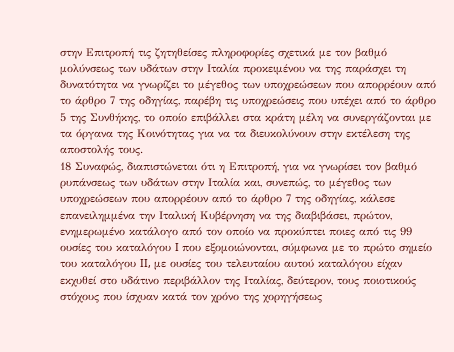στην Επιτροπή τις ζητηθείσες πληροφορίες σχετικά με τον βαθμό μολύνσεως των υδάτων στην Ιταλία προκειμένου να της παράσχει τη δυνατότητα να γνωρίζει το μέγεθος των υποχρεώσεων που απορρέουν από το άρθρο 7 της οδηγίας, παρέβη τις υποχρεώσεις που υπέχει από το άρθρο 5 της Συνθήκης, το οποίο επιβάλλει στα κράτη μέλη να συνεργάζονται με τα όργανα της Κοινότητας για να τα διευκολύνουν στην εκτέλεση της αποστολής τους.
18 Συναφώς, διαπιστώνεται ότι η Επιτροπή, για να γνωρίσει τον βαθμό ρυπάνσεως των υδάτων στην Ιταλία και, συνεπώς, το μέγεθος των υποχρεώσεων που απορρέουν από το άρθρο 7 της οδηγίας, κάλεσε επανειλημμένα την Ιταλική Κυβέρνηση να της διαβιβάσει, πρώτον, ενημερωμένο κατάλογο από τον οποίο να προκύπτει ποιες από τις 99 ουσίες του καταλόγου I που εξομοιώνονται, σύμφωνα με το πρώτο σημείο του καταλόγου II, με ουσίες του τελευταίου αυτού καταλόγου είχαν εκχυθεί στο υδάτινο περιβάλλον της Ιταλίας, δεύτερον, τους ποιοτικούς στόχους που ίσχυαν κατά τον χρόνο της χορηγήσεως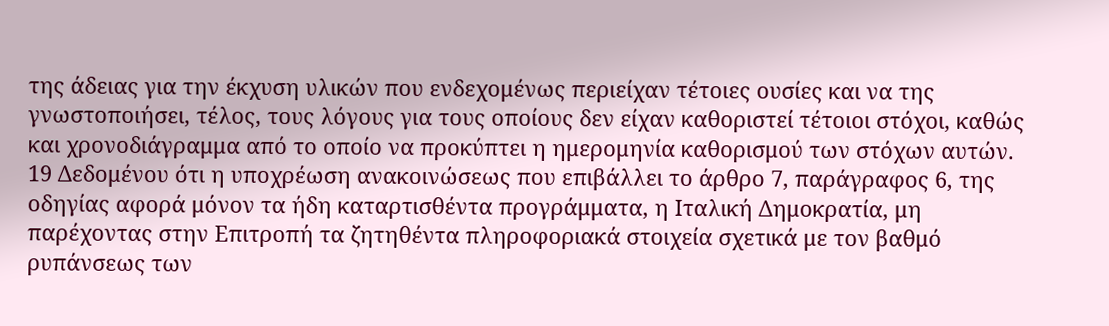της άδειας για την έκχυση υλικών που ενδεχομένως περιείχαν τέτοιες ουσίες και να της γνωστοποιήσει, τέλος, τους λόγους για τους οποίους δεν είχαν καθοριστεί τέτοιοι στόχοι, καθώς και χρονοδιάγραμμα από το οποίο να προκύπτει η ημερομηνία καθορισμού των στόχων αυτών.
19 Δεδομένου ότι η υποχρέωση ανακοινώσεως που επιβάλλει το άρθρο 7, παράγραφος 6, της οδηγίας αφορά μόνον τα ήδη καταρτισθέντα προγράμματα, η Ιταλική Δημοκρατία, μη παρέχοντας στην Επιτροπή τα ζητηθέντα πληροφοριακά στοιχεία σχετικά με τον βαθμό ρυπάνσεως των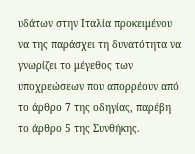υδάτων στην Ιταλία προκειμένου να της παράσχει τη δυνατότητα να γνωρίζει το μέγεθος των υποχρεώσεων που απορρέουν από το άρθρο 7 της οδηγίας, παρέβη το άρθρο 5 της Συνθήκης.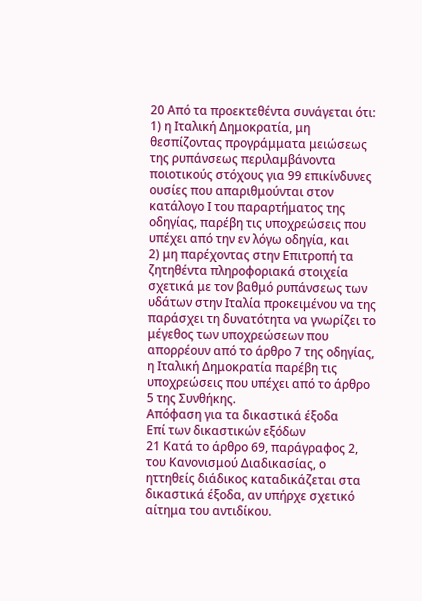20 Από τα προεκτεθέντα συνάγεται ότι:
1) η Ιταλική Δημοκρατία, μη θεσπίζοντας προγράμματα μειώσεως της ρυπάνσεως περιλαμβάνοντα ποιοτικούς στόχους για 99 επικίνδυνες ουσίες που απαριθμούνται στον κατάλογο Ι του παραρτήματος της οδηγίας, παρέβη τις υποχρεώσεις που υπέχει από την εν λόγω οδηγία, και
2) μη παρέχοντας στην Επιτροπή τα ζητηθέντα πληροφοριακά στοιχεία σχετικά με τον βαθμό ρυπάνσεως των υδάτων στην Ιταλία προκειμένου να της παράσχει τη δυνατότητα να γνωρίζει το μέγεθος των υποχρεώσεων που απορρέουν από το άρθρο 7 της οδηγίας, η Ιταλική Δημοκρατία παρέβη τις υποχρεώσεις που υπέχει από το άρθρο 5 της Συνθήκης.
Απόφαση για τα δικαστικά έξοδα
Επί των δικαστικών εξόδων
21 Κατά το άρθρο 69, παράγραφος 2, του Κανονισμού Διαδικασίας, ο ηττηθείς διάδικος καταδικάζεται στα δικαστικά έξοδα, αν υπήρχε σχετικό αίτημα του αντιδίκου.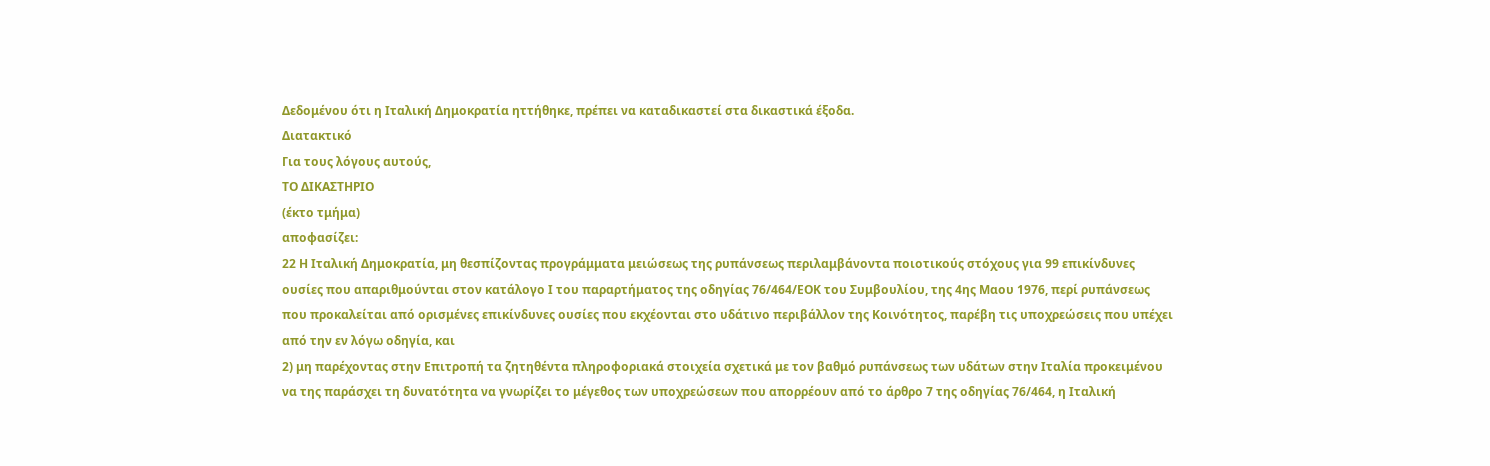Δεδομένου ότι η Ιταλική Δημοκρατία ηττήθηκε, πρέπει να καταδικαστεί στα δικαστικά έξοδα.
Διατακτικό
Για τους λόγους αυτούς,
ΤΟ ΔΙΚΑΣΤΗΡΙΟ
(έκτο τμήμα)
αποφασίζει:
22 Η Ιταλική Δημοκρατία, μη θεσπίζοντας προγράμματα μειώσεως της ρυπάνσεως περιλαμβάνοντα ποιοτικούς στόχους για 99 επικίνδυνες ουσίες που απαριθμούνται στον κατάλογο Ι του παραρτήματος της οδηγίας 76/464/ΕΟΚ του Συμβουλίου, της 4ης Μαου 1976, περί ρυπάνσεως που προκαλείται από ορισμένες επικίνδυνες ουσίες που εκχέονται στο υδάτινο περιβάλλον της Κοινότητος, παρέβη τις υποχρεώσεις που υπέχει από την εν λόγω οδηγία, και
2) μη παρέχοντας στην Επιτροπή τα ζητηθέντα πληροφοριακά στοιχεία σχετικά με τον βαθμό ρυπάνσεως των υδάτων στην Ιταλία προκειμένου να της παράσχει τη δυνατότητα να γνωρίζει το μέγεθος των υποχρεώσεων που απορρέουν από το άρθρο 7 της οδηγίας 76/464, η Ιταλική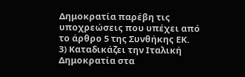Δημοκρατία παρέβη τις υποχρεώσεις που υπέχει από το άρθρο 5 της Συνθήκης ΕΚ.
3) Καταδικάζει την Ιταλική Δημοκρατία στα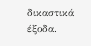δικαστικά έξοδα.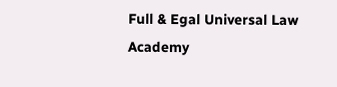Full & Egal Universal Law Academy